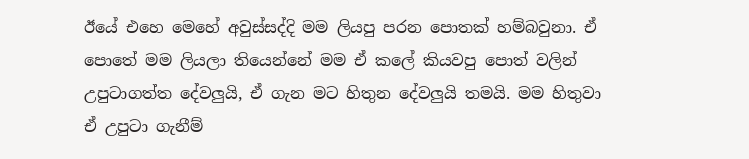ඊයේ එහෙ මෙහේ අවුස්සද්දි මම ලියපු පරන පොතක් හම්බවුනා. ඒ පොතේ මම ලියලා තියෙන්නේ මම ඒ කලේ කියවපු පොත් වලින් උපුටාගත්ත දේවලුයි, ඒ ගැන මට හිතුන දේවලුයි තමයි. මම හිතුවා ඒ උපුටා ගැනීම්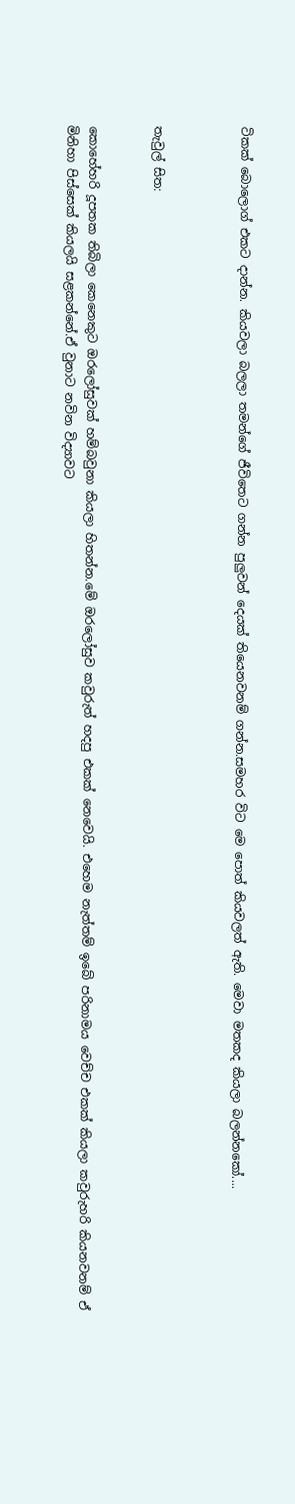ටිකක් බොලොග් එකට දාන්න. කියවලා බලලා තමන්ගේ ජීවිතෙට ගන්න පුලුවන් දෙයක් තියෙනවනම් ගන්න.සමහර විට මෙ පොත් කියවලත් ඇති. මෙවා මතකද කියලා බලන්නකෝ....



තැවුල් සිත:


කොහේහරි දූපතක තිබිලා කෙනෙකුට ඔරලෝසුවක් හම්බවුනා කියලා හිතන්න.මේ ඔරලෝසුව කවුරුත් හදපු එකක් නෙවෙයි. එහෙම නැත්තම් ඉබේ පරිනාමය වෙච්ච එකක් කියලා කවුරුහරි කියනවනම් ඒ මිනිහා පිස්සෙක් කියලයි සළකන්නේ.ඒ වුනාට නවින විද්‍යාවට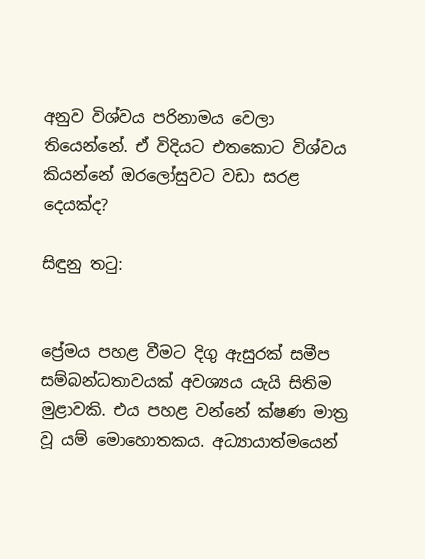අනුව විශ්වය පරිනාමය වෙලා තියෙන්නේ. ඒ විදියට එතකොට විශ්වය කියන්නේ ඔරලෝසුවට වඩා සරළ දෙයක්ද?

සිඳුනු තටු:


ප්‍රේමය පහළ වීමට දිගු ඇසුරක් සමීප සම්බන්ධතාවයක් අවශ්‍යය යැයි සිතිම මුළාවකි. එය පහළ වන්නේ ක්ෂණ මාත්‍ර වූ යම් මොහොතකය. අධ්‍යායාත්මයෙන්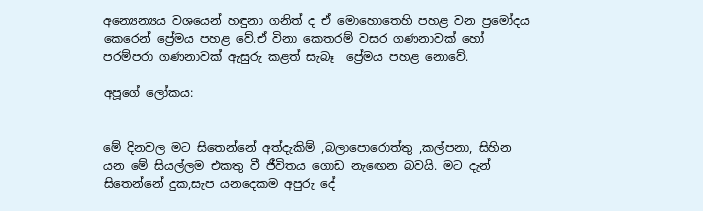අන්‍යෙන්‍යය වශයෙන් හඳුනා ගනිත් ද ඒ මොහොතෙහි පහළ වන ප්‍රමෝදය කෙරෙන් ප්‍රේමය පහළ වේ.ඒ විනා කෙතරම් වසර ගණනාවක් හෝ පරම්පරා ගණනාවක් ඇසුරු කළත් සැබෑ  ප්‍රේමය පහළ නොවේ.

අපූගේ ලෝකය:


මේ දිනවල මට සිතෙන්නේ අත්දැකිම් ,බලාපොරොත්තු ,කල්පනා, සිහින යන මේ සියල්ලම එකතු වී ජීවිතය ගොඩ නැඟෙන බවයි. මට දැන් සිතෙන්නේ දුක,සැප යනදෙකම අපුරු දේ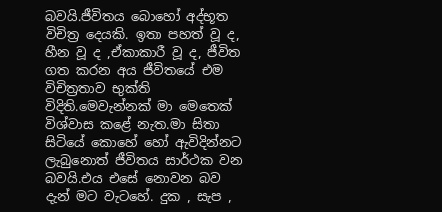බවයි.ජීවිතය බොහෝ අද්භූත විචිත්‍ර දෙයකි. ඉතා පහත් වූ ද, හීන වූ ද ,ඒකාකාරී වූ ද, ජීවිත ගත කරන අය ජීවිතයේ එම විචිත්‍රතාව භුක්ති විදිති.මෙවැන්නක් මා මෙතෙක් විශ්වාස කළේ නැත.මා සිතා සිටියේ කොහේ හෝ ඇවිදින්නට ලැබුනොත් ජීවිතය සාර්ථක වන බවයි.එය එසේ නොවන බව දැන් මට වැටහේ. දුක , සැප ,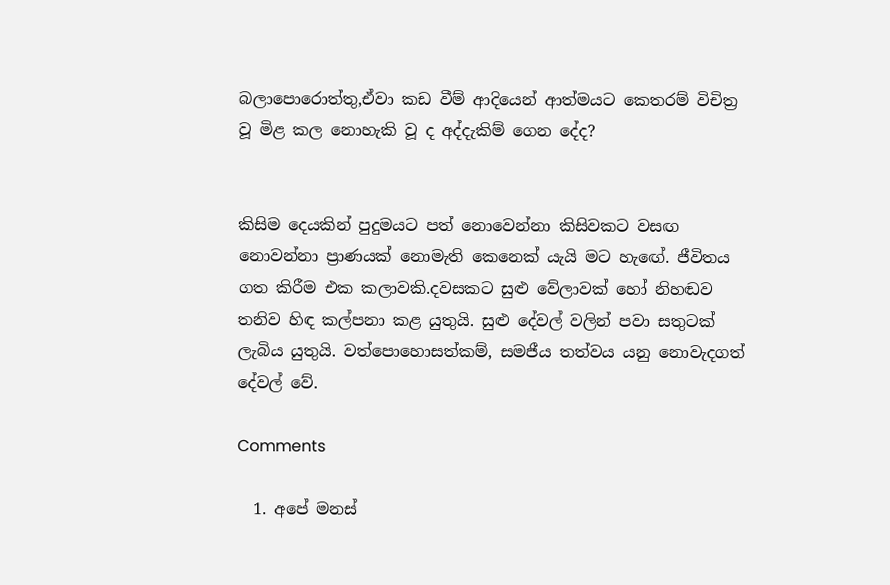බලාපොරොත්තු,ඒවා කඩ වීම් ආදියෙන් ආත්මයට කෙතරම් විචිත්‍ර වූ මිළ කල නොහැකි වූ ද අද්දැකිම් ගෙන දේද?


කිසිම දෙයකින් පුදුමයට පත් නොවෙන්නා කිසිවකට වසඟ නොවන්නා ප්‍රාණයක් නොමැති කෙනෙක් යැයි මට හැඟේ. ජීවිතය ගත කිරීම එක කලාවකි.දවසකට සුළු වේලාවක් හෝ නිහඬව තනිව හිඳ කල්පනා කළ යුතුයි. සුළු දේවල් වලින් පවා සතුටක් ලැබිය යුතුයි. වත්පොහොසත්කම්, සමජීය තත්වය යනු නොවැදගත් දේවල් වේ.

Comments

  1. අපේ මනස්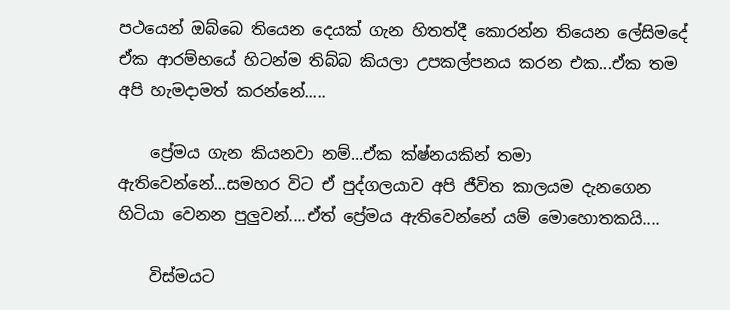පථයෙන් ඔබ්බෙ තියෙන දෙයක් ගැන හිතත්දී කොරන්න තියෙන ලේසිමදේ ඒක ආරම්භයේ හිටන්ම තිබ්බ කියලා උපකල්පනය කරන එක...ඒක තම අපි හැමදාමත් කරන්නේ.....

    ප්‍රේමය ගැන කියනවා නම්...ඒක ක්ෂ්නයකින් තමා ඇතිවෙන්නේ...සමහර විට ඒ පුද්ගලයාව අපි ජීවිත කාලයම දැනගෙන හිටියා වෙනන පුලුවන්....ඒත් ප්‍රේමය ඇතිවෙන්නේ යම් මොහොතකයි....

    විස්මයට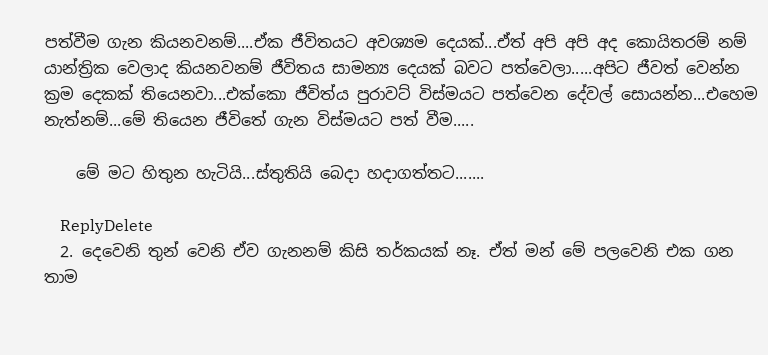පත්වීම ගැන කියනවනම්....ඒක ජීවිතයට අවශ්‍යම දෙයක්...ඒත් අපි අපි අද කොයිතරම් නම් යාන්ත්‍රික වෙලාද කියනවනම් ජීවිතය සාමන්‍ය දෙයක් බවට පත්වෙලා.....අපිට ජීවත් වෙන්න ක්‍රම දෙකක් තියෙනවා...එක්කො ජීවිත්ය පුරාවට් විස්මයට පත්වෙන දේවල් සොයන්න...එහෙම නැත්නම්...මේ තියෙන ජීවිතේ ගැන විස්මයට පත් වීම.....

    මේ මට හිතුන හැටියි...ස්තුතියි බෙදා හදාගත්තට.......

    ReplyDelete
  2. දෙවෙනි තුන් වෙනි ඒව ගැනනම් කිසි තර්කයක් නෑ. ඒත් මන් මේ පලවෙනි එක ගන තාම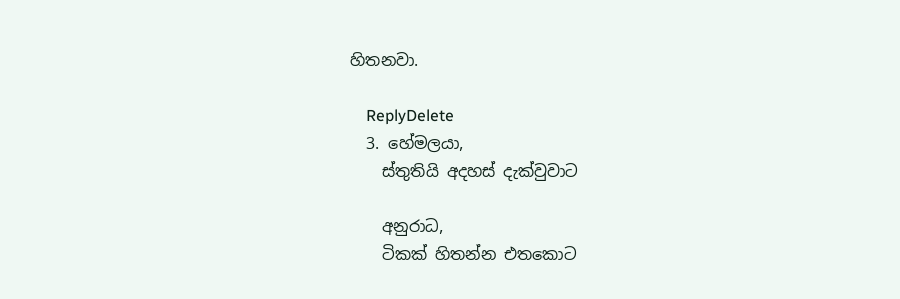හිතනවා.

    ReplyDelete
  3. හේමලයා,
    ස්තුතියි අදහස් දැක්වුවාට

    අනුරාධ,
    ටිකක් හිතන්න එතකොට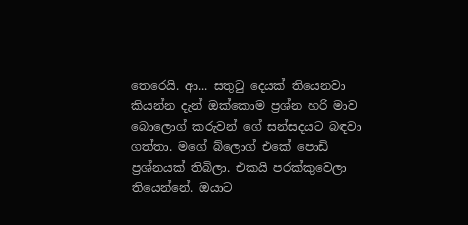තෙරෙයි. ආ... සතුටු දෙයක් තියෙනවා කියන්න දැන් ඔක්කොම ප්‍රශ්න හරි මාව බොලොග් කරුවන් ගේ සන්සදයට බඳවා ගත්තා. මගේ බ්ලොග් එකේ පොඩි ප්‍රශ්නයක් තිබිලා. එකයි පරක්කුවෙලා තියෙන්නේ. ඔයාට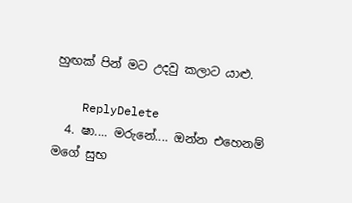හුඟක් පින් මට උදවු කලාට යාළු.

    ReplyDelete
  4. ෂා.... මරුනේ.... ඔන්න එහෙනම් මගේ සුභ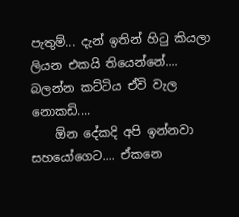පැතුම්... දැන් ඉතින් හිටු කියලා ලියන එකයි තියෙන්නේ.... බලන්න කට්ටිය ඒවි වැල නොකඩි....
    ඕන දේකදි අපි ඉන්නවා සහයෝගෙට.... ඒකනෙ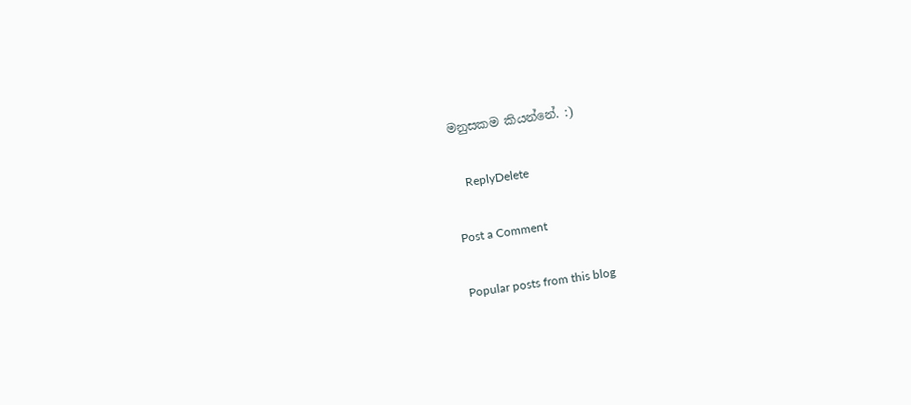මනුසකම කියන්නේ. :)

    ReplyDelete

Post a Comment

Popular posts from this blog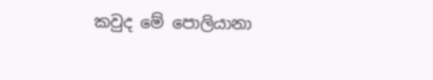කවුද මේ පොලියානා